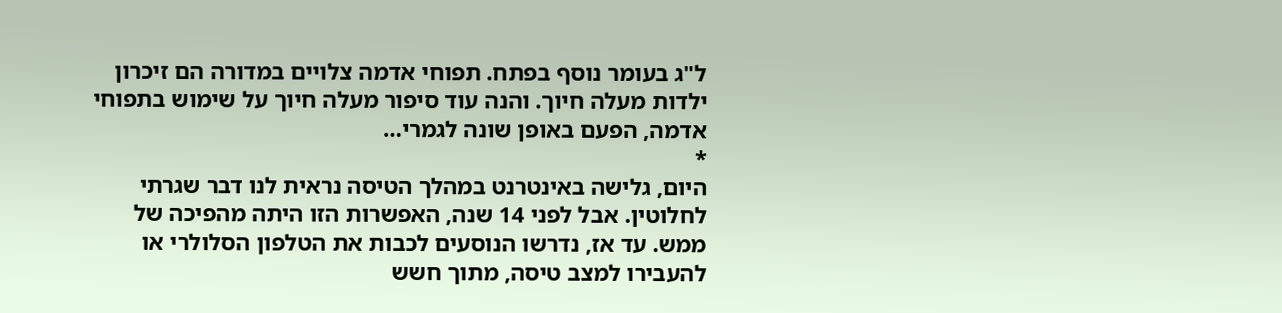ל"ג בעומר נוסף בפתח. תפוחי אדמה צלויים במדורה הם זיכרון ילדות מעלה חיוך. והנה עוד סיפור מעלה חיוך על שימוש בתפוחי אדמה, הפעם באופן שונה לגמרי…
*
היום, גלישה באינטרנט במהלך הטיסה נראית לנו דבר שגרתי לחלוטין. אבל לפני 14 שנה, האפשרות הזו היתה מהפיכה של ממש. עד אז, נדרשו הנוסעים לכבות את הטלפון הסלולרי או להעבירו למצב טיסה, מתוך חשש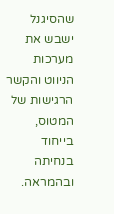שהסיגנל ישבש את מערכות הניווט והקשר הרגישות של המטוס, בייחוד בנחיתה ובהמראה.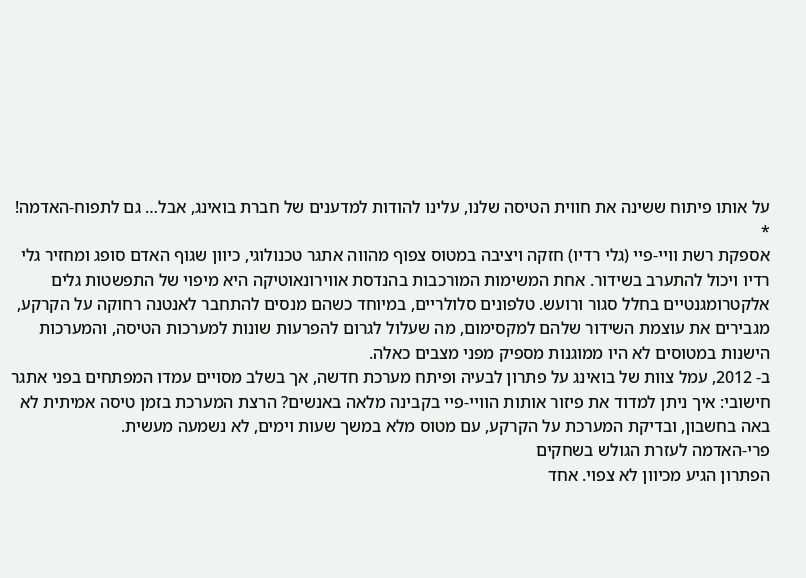על אותו פיתוח ששינה את חווית הטיסה שלנו, עלינו להודות למדענים של חברת בואינג, אבל… גם לתפוח-האדמה!
*
אספקת רשת וויי-פיי (גלי רדיו) חזקה ויציבה במטוס צפוף מהווה אתגר טכנולוגי, כיוון שגוף האדם סופג ומחזיר גלי רדיו ויכול להתערב בשידור. אחת המשימות המורכבות בהנדסת אווירונאוטיקה היא מיפוי של התפשטות גלים אלקטרומגנטיים בחלל סגור ורועש. טלפונים סלולריים, במיוחד כשהם מנסים להתחבר לאנטנה רחוקה על הקרקע, מגבירים את עוצמת השידור שלהם למקסימום, מה שעלול לגרום להפרעות שונות למערכות הטיסה, והמערכות הישנות במטוסים לא היו ממוגנות מספיק מפני מצבים כאלה.
ב- 2012, עמל צוות של בואינג על פתרון לבעיה ופיתח מערכת חדשה, אך בשלב מסויים עמדו המפתחים בפני אתגר חישובי: איך ניתן למדוד את פיזור אותות הוויי-פיי בקבינה מלאה באנשים? הרצת המערכת בזמן טיסה אמיתית לא באה בחשבון, ובדיקת המערכת על הקרקע, עם מטוס מלא במשך שעות וימים, לא נשמעה מעשית.
פרי-האדמה לעזרת הגולש בשחקים
הפתרון הגיע מכיוון לא צפוי. אחד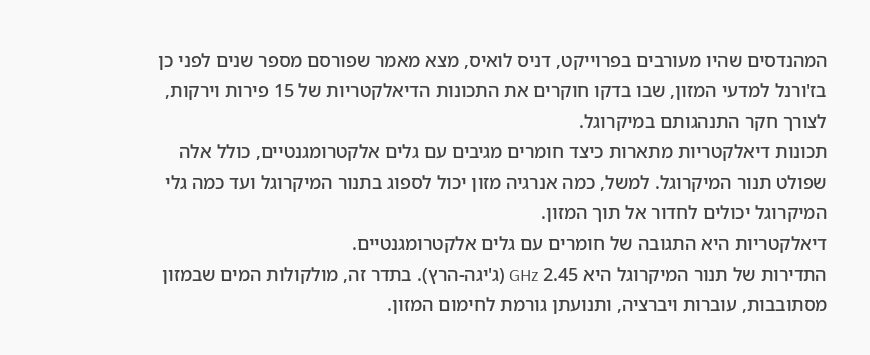המהנדסים שהיו מעורבים בפרוייקט, דניס לואיס, מצא מאמר שפורסם מספר שנים לפני כן בז'ורנל למדעי המזון, שבו בדקו חוקרים את התכונות הדיאלקטריות של 15 פירות וירקות, לצורך חקר התנהגותם במיקרוגל.
תכונות דיאלקטריות מתארות כיצד חומרים מגיבים עם גלים אלקטרומגנטיים, כולל אלה שפולט תנור המיקרוגל. למשל, כמה אנרגיה מזון יכול לספוג בתנור המיקרוגל ועד כמה גלי המיקרוגל יכולים לחדור אל תוך המזון.
דיאלקטריות היא התגובה של חומרים עם גלים אלקטרומגנטיים.
התדירות של תנור המיקרוגל היא 2.45 GHz (ג'יגה-הרץ). בתדר זה, מולקולות המים שבמזון מסתובבות, עוברות ויברציה, ותנועתן גורמת לחימום המזון.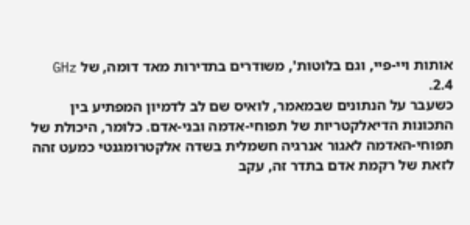אותות ויי-פיי, וגם בלוטות', משודרים בתדירות מאד דומה, של GHz 2.4.
כשעבר על הנתונים שבמאמר, לואיס שם לב לדמיון המפתיע בין התכונות הדיאלקטריות של תפוחי-אדמה ובני-אדם. כלומר, היכולת של תפוחי-האדמה לאגור אנרגיה חשמלית בשדה אלקטרומגנטי כמעט זהה לזאת של רקמת אדם בתדר זה, עקב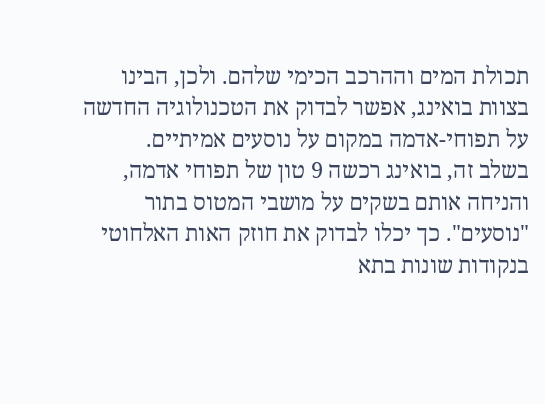תכולת המים וההרכב הכימי שלהם. ולכן, הבינו בצוות בואינג, אפשר לבדוק את הטכנולוגיה החדשה על תפוחי-אדמה במקום על נוסעים אמיתיים.
בשלב זה, בואינג רכשה 9 טון של תפוחי אדמה, והניחה אותם בשקים על מושבי המטוס בתור "נוסעים". כך יכלו לבדוק את חוזק האות האלחוטי בנקודות שונות בתא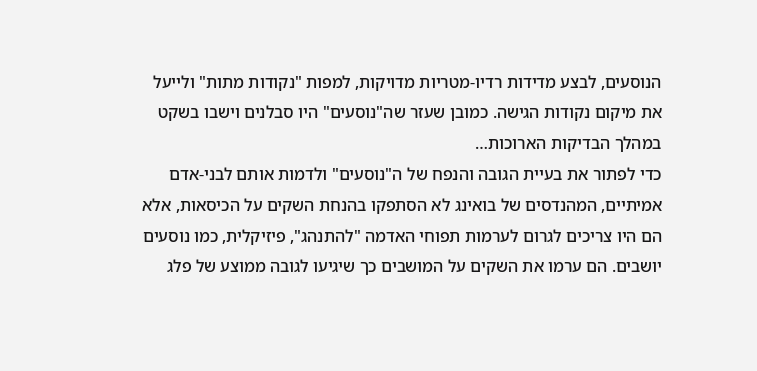הנוסעים, לבצע מדידות רדיו-מטריות מדויקות, למפות "נקודות מתות" ולייעל את מיקום נקודות הגישה. כמובן שעזר שה"נוסעים" היו סבלנים וישבו בשקט במהלך הבדיקות הארוכות…
כדי לפתור את בעיית הגובה והנפח של ה"נוסעים" ולדמות אותם לבני-אדם אמיתיים, המהנדסים של בואינג לא הסתפקו בהנחת השקים על הכיסאות, אלא הם היו צריכים לגרום לערמות תפוחי האדמה "להתנהג", פיזיקלית, כמו נוסעים יושבים. הם ערמו את השקים על המושבים כך שיגיעו לגובה ממוצע של פלג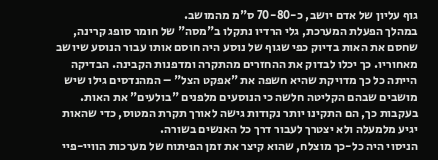גוף עליון של אדם יושב, כ-70-80 ס"מ מהמושב.
במהלך הפעלת המערכת, גלי הרדיו נתקלו ב"מסה" של חומר סופג קרינה, שחסם את האות בדיוק כפי שגוף של נוסע היה חוסם אותו עבור הנוסע שיושב מאחוריו. כך יכלו לבדוק את ההחזרים מהתקרה ומדפנות הקבינה. הבדיקה הייתה כל כך מדויקת שהיא חשפה את "אפקט הצל" – המהנדסים גילו שיש מושבים שבהם הקליטה חלשה כי הנוסעים מלפנים "בולעים" את האות. בעקבות כך, הם התקינו יותר נקודות גישה לאורך תקרת המטוס, כדי שהאות יגיע מלמעלה ולא יצטרך לעבור דרך כל האנשים בשורה.
הניסוי היה כל-כך מוצלח, שהוא קיצר את זמן הפיתוח של מערכות הוויי-פיי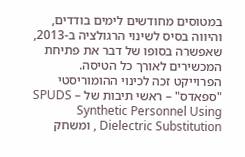במטוסים מחודשים לימים בודדים, והיווה בסיס לשינוי הרגולציה ב-2013, שאפשרה בסופו של דבר את פתיחת המכשירים לאורך כל הטיסה.
הפרוייקט זכה לכינוי ההומוריסטי "ספאדס" – ראשי תיבות של SPUDS – Synthetic Personnel Using Dielectric Substitution , ומשחק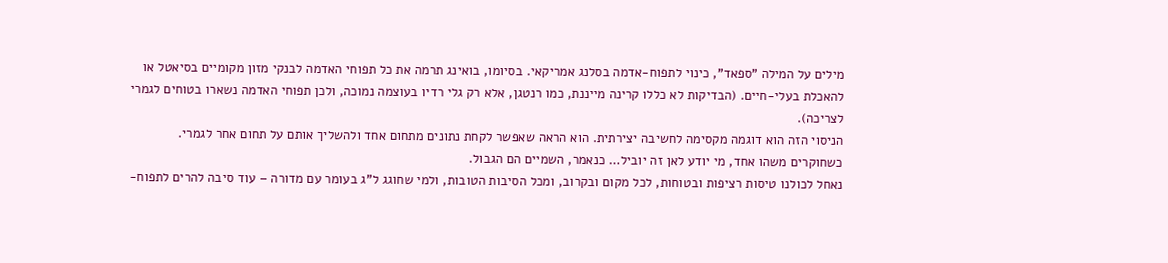מילים על המילה "ספאד", כינוי לתפוח-אדמה בסלנג אמריקאי. בסיומו, בואינג תרמה את כל תפוחי האדמה לבנקי מזון מקומיים בסיאטל או להאכלת בעלי-חיים. (הבדיקות לא כללו קרינה מייננת, כמו רנטגן, אלא רק גלי רדיו בעוצמה נמוכה, ולכן תפוחי האדמה נשארו בטוחים לגמרי לצריכה).
הניסוי הזה הוא דוגמה מקסימה לחשיבה יצירתית. הוא הראה שאפשר לקחת נתונים מתחום אחד ולהשליך אותם על תחום אחר לגמרי. כשחוקרים משהו אחד, מי יודע לאן זה יוביל… כנאמר, השמיים הם הגבול.
נאחל לכולנו טיסות רציפות ובטוחות, לכל מקום ובקרוב, ומכל הסיבות הטובות, ולמי שחוגג ל"ג בעומר עם מדורה – עוד סיבה להרים לתפוח-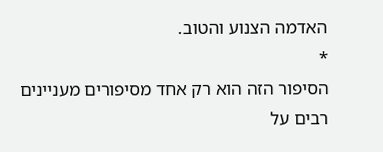האדמה הצנוע והטוב.
*
הסיפור הזה הוא רק אחד מסיפורים מעניינים רבים על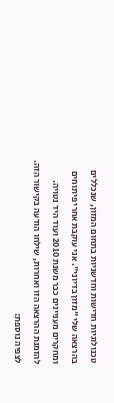טכנולוגיות חדישות וחדשניות בתחום המזון, שנכללים בהרצאה שלי "מזון בדיוני". אני עוקבת אחרי פיתוחים ומחקרים מעניינים כבר משנת 2010 ועוד היד נטויה. להזמנת ההרצאה הזו ואחרות, שילחו הודעה בקישור הזה.
לצפיה נוספת: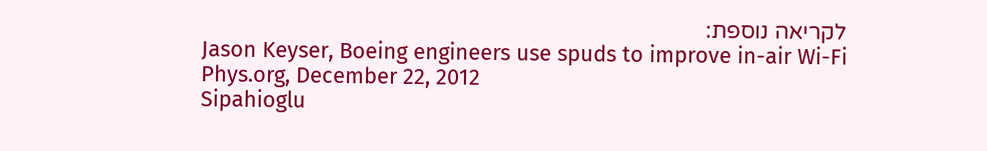לקריאה נוספת:
Jason Keyser, Boeing engineers use spuds to improve in-air Wi-Fi Phys.org, December 22, 2012
Sipahioglu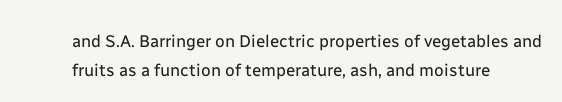and S.A. Barringer on Dielectric properties of vegetables and fruits as a function of temperature, ash, and moisture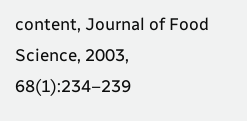content, Journal of Food Science, 2003, 68(1):234–239